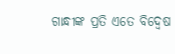ଗାନ୍ଧୀଙ୍କ ପ୍ରତି ଏତେ ବିଦ୍ବେଷ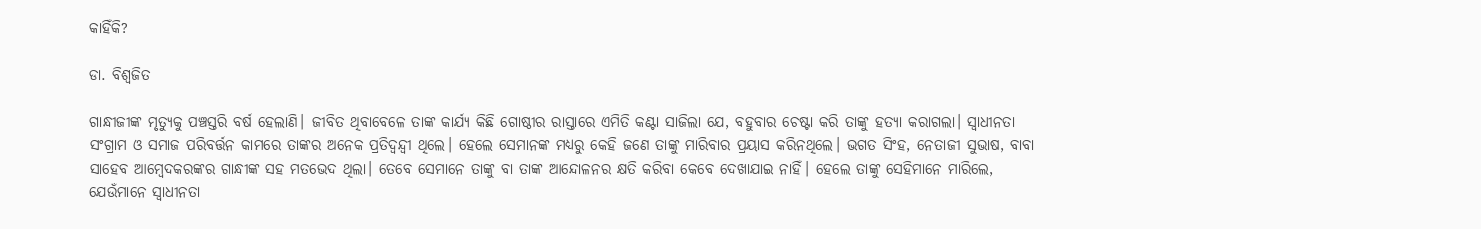କାହିଁକି?

ଡା. ବିଶ୍ବଜିତ

ଗାନ୍ଧୀଜୀଙ୍କ ମୃତ୍ୟୁକୁ ପଞ୍ଚସ୍ତରି ବର୍ଷ ହେଲାଣି। ଜୀବିତ ଥିବାବେଳେ ତାଙ୍କ କାର୍ଯ୍ୟ କିଛି ଗୋଷ୍ଠୀର ରାସ୍ତାରେ ଏମିତି କଣ୍ଟା ସାଜିଲା ଯେ, ବହୁବାର ଚେଷ୍ଟା କରି ତାଙ୍କୁ ହତ୍ୟା କରାଗଲା। ସ୍ବାଧୀନତା ସଂଗ୍ରାମ ଓ ସମାଜ ପରିବର୍ତ୍ତନ କାମରେ ତାଙ୍କର ଅନେକ ପ୍ରତିଦ୍ବନ୍ଦ୍ବୀ ଥିଲେ। ହେଲେ ସେମାନଙ୍କ ମଧ୍ୟରୁ କେହି ଜଣେ ତାଙ୍କୁ ମାରିବାର ପ୍ରୟାସ କରିନଥିଲେ। ଭଗତ ସିଂହ, ନେତାଜୀ ସୁଭାଷ, ବାବା ସାହେବ ଆମ୍ବେଦକରଙ୍କର ଗାନ୍ଧୀଙ୍କ ସହ ମତଭେଦ ଥିଲା। ତେବେ ସେମାନେ ତାଙ୍କୁ ବା ତାଙ୍କ ଆନ୍ଦୋଳନର କ୍ଷତି କରିବା କେବେ ଦେଖାଯାଇ ନାହିଁ। ହେଲେ ତାଙ୍କୁ ସେହିମାନେ ମାରିଲେ, ଯେଉଁମାନେ ସ୍ବାଧୀନତା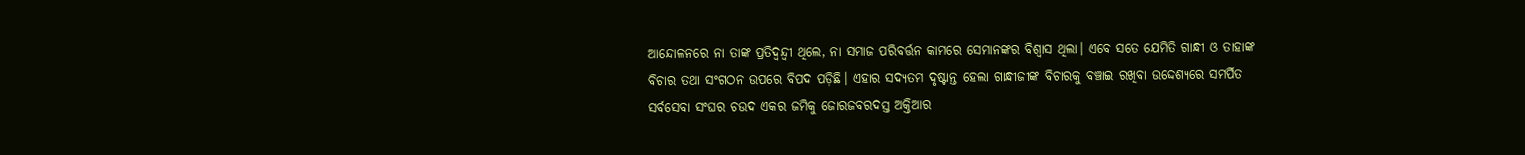ଆନ୍ଦୋଳନରେ ନା ତାଙ୍କ ପ୍ରତିଦ୍ବନ୍ଦ୍ବୀ ଥିଲେ, ନା ସମାଜ ପରିବର୍ତ୍ତନ କାମରେ ସେମାନଙ୍କର ବିଶ୍ବାସ ଥିଲା। ଏବେ ସତେ ଯେମିତି ଗାନ୍ଧୀ ଓ ତାହାଙ୍କ ବିଚାର ତଥା ସଂଗଠନ ଉପରେ ବିପଦ ପଡ଼ିଛି। ଏହାର ସଦ୍ୟତମ ଦୃଷ୍ଟାନ୍ତ ହେଲା ଗାନ୍ଧୀଜୀଙ୍କ ବିଚାରକୁ ବଞ୍ଚାଇ ରଖିବା ଉଦ୍ଦେଶ୍ୟରେ ସମର୍ପିତ ସର୍ବସେବା ସଂଘର ଚଉଦ ଏକର ଜମିକୁ ଜୋରଜବରଦସ୍ତ ଅକ୍ତିଆର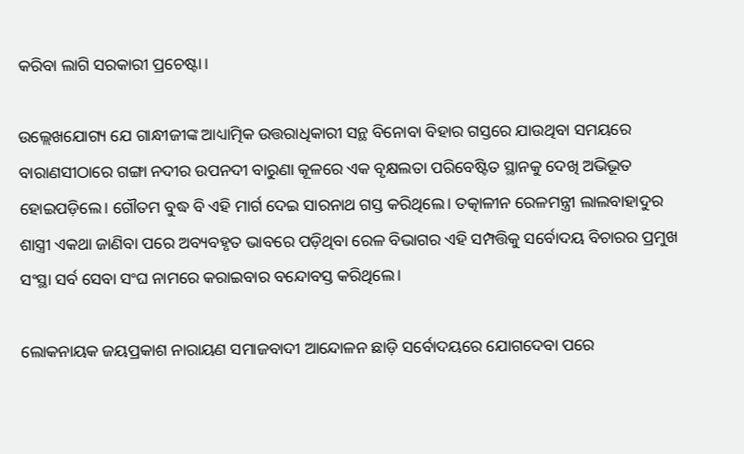କରିବା ଲାଗି ସରକାରୀ ପ୍ରଚେଷ୍ଟା।

ଉଲ୍ଲେଖଯୋଗ୍ୟ ଯେ ଗାନ୍ଧୀଜୀଙ୍କ ଆଧ୍ୟାତ୍ମିକ ଉତ୍ତରାଧିକାରୀ ସନ୍ଥ ବିନୋବା ବିହାର ଗସ୍ତରେ ଯାଉଥିବା ସମୟରେ ବାରାଣସୀଠାରେ ଗଙ୍ଗା ନଦୀର ଉପନଦୀ ବାରୁଣା କୂଳରେ ଏକ ବୃକ୍ଷଲତା ପରିବେଷ୍ଟିତ ସ୍ଥାନକୁ ଦେଖି ଅଭିଭୂତ ହୋଇପଡ଼ିଲେ। ଗୌତମ ବୁଦ୍ଧ ବି ଏହି ମାର୍ଗ ଦେଇ ସାରନାଥ ଗସ୍ତ କରିଥିଲେ। ତତ୍କାଳୀନ ରେଳମନ୍ତ୍ରୀ ଲାଲବାହାଦୁର ଶାସ୍ତ୍ରୀ ଏକଥା ଜାଣିବା ପରେ ଅବ୍ୟବହୃତ ଭାବରେ ପଡ଼ିଥିବା ରେଳ ବିଭାଗର ଏହି ସମ୍ପତ୍ତିକୁ ସର୍ବୋଦୟ ବିଚାରର ପ୍ରମୁଖ ସଂସ୍ଥା ସର୍ବ ସେବା ସଂଘ ନାମରେ କରାଇବାର ବନ୍ଦୋବସ୍ତ କରିଥିଲେ।

ଲୋକନାୟକ ଜୟପ୍ରକାଶ ନାରାୟଣ ସମାଜବାଦୀ ଆନ୍ଦୋଳନ ଛାଡ଼ି ସର୍ବୋଦୟରେ ଯୋଗଦେବା ପରେ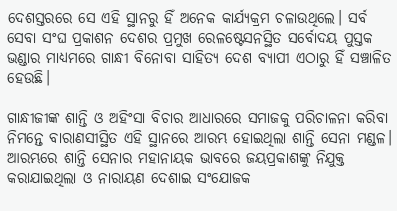ଦେଶସ୍ତରରେ ସେ ଏହି ସ୍ଥାନରୁ ହିଁ ଅନେକ କାର୍ଯ୍ୟକ୍ରମ ଚଳାଉଥିଲେ। ସର୍ବ ସେବା ସଂଘ ପ୍ରକାଶନ ଦେଶର ପ୍ରମୁଖ ରେଳଷ୍ଟେସନସ୍ଥିତ ସର୍ବୋଦୟ ପୁସ୍ତକ ଭଣ୍ଡାର ମାଧ୍ୟମରେ ଗାନ୍ଧୀ ବିନୋବା ସାହିତ୍ୟ ଦେଶ ବ୍ୟାପୀ ଏଠାରୁ ହିଁ ସଞ୍ଚାଳିତ ହେଉଛି।

ଗାନ୍ଧୀଜୀଙ୍କ ଶାନ୍ତି ଓ ଅହିଂସା ବିଚାର ଆଧାରରେ ସମାଜକୁ ପରିଚାଳନା କରିବା ନିମନ୍ତେ ବାରାଣସୀସ୍ଥିତ ଏହି ସ୍ଥାନରେ ଆରମ୍ଭ ହୋଇଥିଲା ଶାନ୍ତି ସେନା ମଣ୍ଡଳ। ଆରମ୍ଭରେ ଶାନ୍ତି ସେନାର ମହାନାୟକ ଭାବରେ ଜୟପ୍ରକାଶଙ୍କୁ ନିଯୁକ୍ତ କରାଯାଇଥିଲା ଓ ନାରାୟଣ ଦେଶାଇ ସଂଯୋଜକ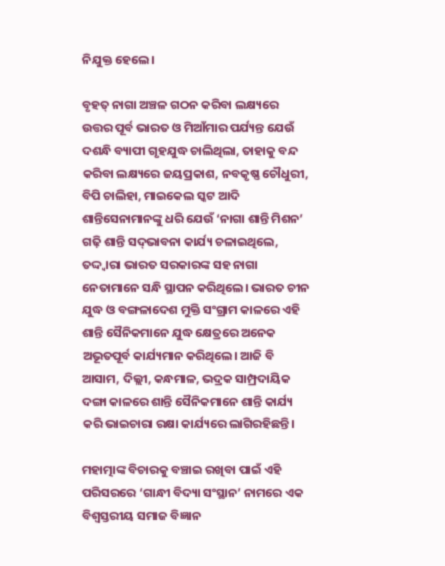ନିଯୁକ୍ତ ହେଲେ।

ବୃହତ୍‌ ନାଗା ଅଞ୍ଚଳ ଗଠନ କରିବା ଲକ୍ଷ୍ୟରେ ଉତ୍ତର ପୂର୍ବ ଭାରତ ଓ ମିଆଁମାର ପର୍ଯ୍ୟନ୍ତ ଯେଉଁ ଦଶନ୍ଧି ବ୍ୟାପୀ ଗୃହଯୁଦ୍ଧ ଚାଲିଥିଲା, ତାହାକୁ ବନ୍ଦ କରିବା ଲକ୍ଷ୍ୟରେ ଜୟପ୍ରକାଶ, ନବକୃଷ୍ଣ ଚୌଧୁରୀ, ବିପି ଚାଲିହା, ମାଇକେଲ ସ୍କଟ ଆଦି ଶାନ୍ତିସେନାମାନଙ୍କୁ ଧରି ଯେଉଁ ‘ନାଗା ଶାନ୍ତି ମିଶନ’ ଗଢ଼ି ଶାନ୍ତି ସଦ୍‌ଭାବନା କାର୍ଯ୍ୟ ଚଳାଇଥିଲେ, ତଦ୍ଦ୍ବାରା ଭାରତ ସରକାରଙ୍କ ସହ ନାଗା ନେତାମାନେ ସନ୍ଧି ସ୍ଥାପନ କରିଥିଲେ। ଭାରତ ଚୀନ ଯୁଦ୍ଧ ଓ ବଙ୍ଗଳାଦେଶ ମୁକ୍ତି ସଂଗ୍ରାମ କାଳରେ ଏହି ଶାନ୍ତି ସୈନିକମାନେ ଯୁଦ୍ଧ କ୍ଷେତ୍ରରେ ଅନେକ ଅଭୂତପୂର୍ବ କାର୍ଯ୍ୟମାନ କରିଥିଲେ। ଆଜି ବି ଆସାମ, ଦିଲ୍ଲୀ, କନ୍ଧମାଳ, ଭଦ୍ରକ ସାମ୍ପ୍ରଦାୟିକ ଦଙ୍ଗା କାଳରେ ଶାନ୍ତି ସୈନିକମାନେ ଶାନ୍ତି କାର୍ଯ୍ୟ କରି ଭାଇଚାରା ରକ୍ଷା କାର୍ଯ୍ୟରେ ଲାଗିରହିଛନ୍ତି।

ମହାତ୍ମାଙ୍କ ବିଚାରକୁ ବଞ୍ଚାଇ ରଖିବା ପାଇଁ ଏହି ପରିସରରେ ‘ଗାନ୍ଧୀ ବିଦ୍ୟା ସଂସ୍ଥାନ’ ନାମରେ ଏକ ବିଶ୍ବସ୍ତରୀୟ ସମାଜ ବିଜ୍ଞାନ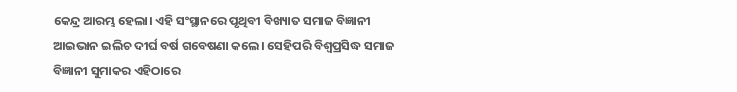କେନ୍ଦ୍ର ଆରମ୍ଭ ହେଲା। ଏହି ସଂସ୍ଥାନରେ ପୃଥିବୀ ବିଖ୍ୟାତ ସମାଜ ବିଜ୍ଞାନୀ ଆଇଭାନ ଇଲିଚ ଦୀର୍ଘ ବର୍ଷ ଗବେଷଣା କଲେ। ସେହିପରି ବିଶ୍ବପ୍ରସିଦ୍ଧ ସମାଜ ବିଜ୍ଞାନୀ ସୁମାକର ଏହିଠାରେ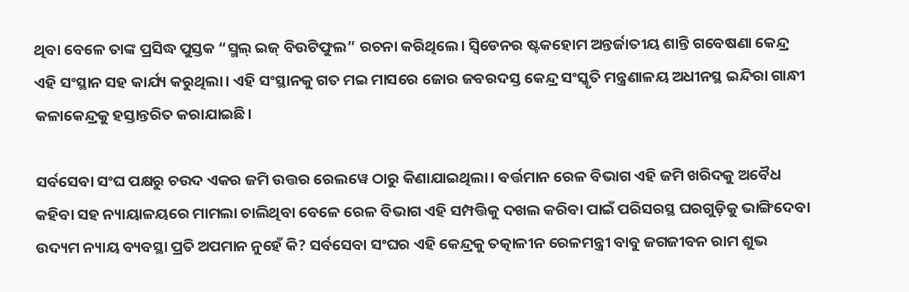ଥିବା ବେଳେ ତାଙ୍କ ପ୍ରସିଦ୍ଧ ପୁସ୍ତକ “ସ୍ମଲ୍‌ ଇଜ୍‌ ବିଉଟିଫୁଲ” ରଚନା କରିଥିଲେ। ସ୍ବିଡେନର ଷ୍ଟକହୋମ ଅନ୍ତର୍ଜାତୀୟ ଶାନ୍ତି ଗବେଷଣା କେନ୍ଦ୍ର ଏହି ସଂସ୍ଥାନ ସହ କାର୍ଯ୍ୟ କରୁଥିଲା। ଏହି ସଂସ୍ଥାନକୁ ଗତ ମଇ ମାସରେ ଜୋର ଜବରଦସ୍ତ କେନ୍ଦ୍ର ସଂସ୍କୃତି ମନ୍ତ୍ରଣାଳୟ ଅଧୀନସ୍ଥ ଇନ୍ଦିରା ଗାନ୍ଧୀ କଳାକେନ୍ଦ୍ରକୁ ହସ୍ତାନ୍ତରିତ କରାଯାଇଛି।

ସର୍ବସେବା ସଂଘ ପକ୍ଷରୁ ଚଉଦ ଏକର ଜମି ଉତ୍ତର ରେଲୱେ ଠାରୁ କିଣାଯାଇଥିଲା। ବର୍ତ୍ତମାନ ରେଳ ବିଭାଗ ଏହି ଜମି ଖରିଦକୁ ଅବୈଧ କହିବା ସହ ନ୍ୟାୟାଳୟରେ ମାମଲା ଚାଲିଥିବା ବେଳେ ରେଳ ବିଭାଗ ଏହି ସମ୍ପତ୍ତିକୁ ଦଖଲ କରିବା ପାଇଁ ପରିସରସ୍ଥ ଘରଗୁଡ଼ିକୁ ଭାଙ୍ଗିଦେବା ଉଦ୍ୟମ ନ୍ୟାୟ ବ୍ୟବସ୍ଥା ପ୍ରତି ଅପମାନ ନୁହେଁ କି? ସର୍ବସେବା ସଂଘର ଏହି କେନ୍ଦ୍ରକୁ ତତ୍କାଳୀନ ରେଳମନ୍ତ୍ରୀ ବାବୁ ଜଗଜୀବନ ରାମ ଶୁଭ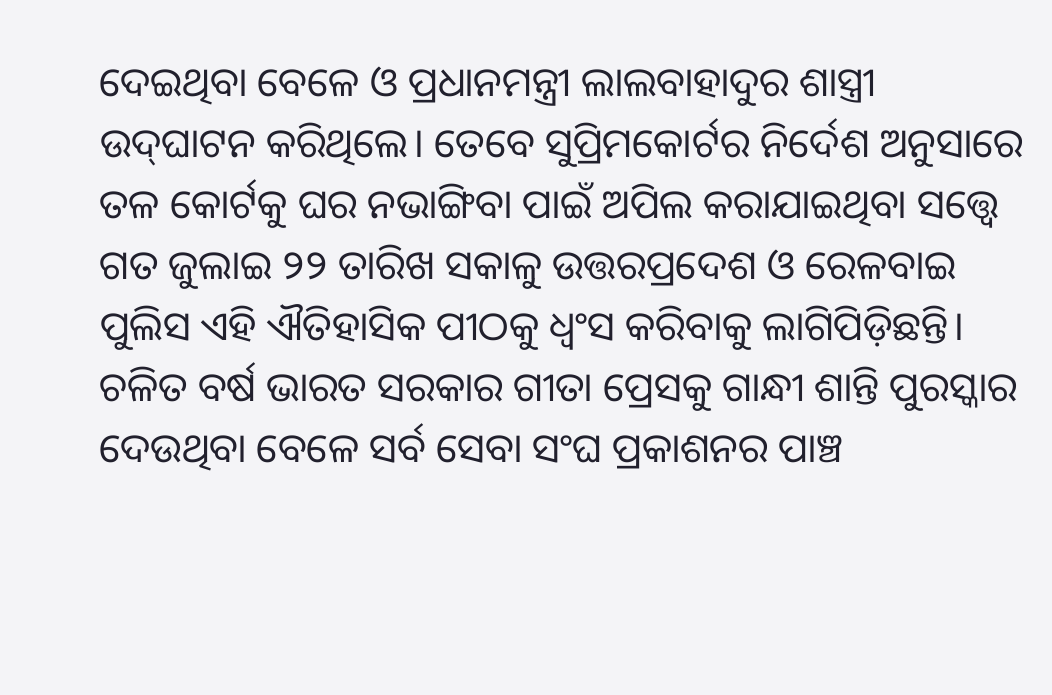ଦେଇଥିବା ବେଳେ ଓ ପ୍ରଧାନମନ୍ତ୍ରୀ ଲାଲବାହାଦୁର ଶାସ୍ତ୍ରୀ ଉଦ୍‌ଘାଟନ କରିଥିଲେ। ତେବେ ସୁପ୍ରିମକୋର୍ଟର ନିର୍ଦେଶ ଅନୁସାରେ ତଳ କୋର୍ଟକୁ ଘର ନଭାଙ୍ଗିବା ପାଇଁ ଅପିଲ କରାଯାଇଥିବା ସତ୍ତ୍ୱେ ଗତ ଜୁଲାଇ ୨୨ ତାରିଖ ସକାଳୁ ଉତ୍ତରପ୍ରଦେଶ ଓ ରେଳବାଇ ପୁଲିସ ଏହି ଐତିହାସିକ ପୀଠକୁ ଧ୍ବଂସ କରିବାକୁ ଲାଗିପିଡ଼ିଛନ୍ତି। ଚଳିତ ବର୍ଷ ଭାରତ ସରକାର ଗୀତା ପ୍ରେସକୁ ଗାନ୍ଧୀ ଶାନ୍ତି ପୁରସ୍କାର ଦେଉଥିବା ବେଳେ ସର୍ବ ସେବା ସଂଘ ପ୍ରକାଶନର ପାଞ୍ଚ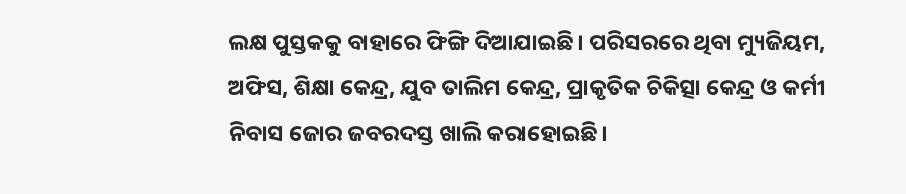ଲକ୍ଷ ପୁସ୍ତକକୁ ବାହାରେ ଫିଙ୍ଗି ଦିଆଯାଇଛି। ପରିସରରେ ଥିବା ମ୍ୟୁଜିୟମ, ଅଫିସ, ଶିକ୍ଷା କେନ୍ଦ୍ର, ଯୁବ ତାଲିମ କେନ୍ଦ୍ର, ପ୍ରାକୃତିକ ଚିକିତ୍ସା କେନ୍ଦ୍ର ଓ କର୍ମୀ ନିବାସ ଜୋର ଜବରଦସ୍ତ ଖାଲି କରାହୋଇଛି।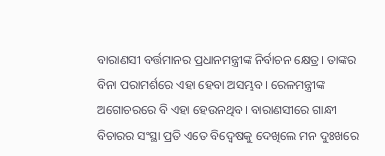ବାରାଣସୀ ବର୍ତ୍ତମାନର ପ୍ରଧାନମନ୍ତ୍ରୀଙ୍କ ନିର୍ବାଚନ କ୍ଷେତ୍ର। ତାଙ୍କର ବିନା ପରାମର୍ଶରେ ଏହା ହେବା ଅସମ୍ଭବ। ରେଳମନ୍ତ୍ରୀଙ୍କ ଅଗୋଚରରେ ବି ଏହା ହେଉନଥିବ। ବାରାଣସୀରେ ଗାନ୍ଧୀ ବିଚାରର ସଂସ୍ଥା ପ୍ରତି ଏତେ ବିଦ୍ବେଷକୁ ଦେଖିଲେ ମନ ଦୁଃଖରେ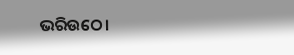ଭରିଉଠେ।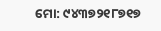ମୋ: ୯୪୩୭୨୧୮୭୧୭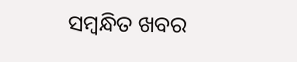ସମ୍ବନ୍ଧିତ ଖବର